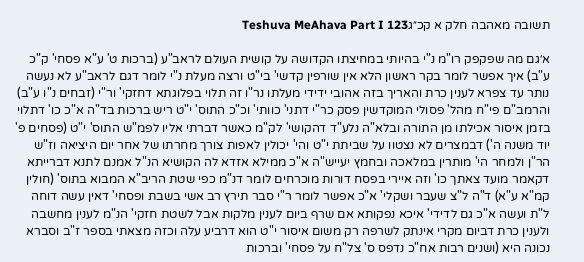תשובה מאהבה חלק א קכ״גTeshuva MeAhava Part I 123

א׳גם מה שפקפק רו"מ נ"י בהיותי במחיצתו הקדושה על קושית העולם לראב"ע (ברכות ט' ע"א פסחי' ק"כ ע"ב) איך אפשר לומר בקר ראשון הלא אין שורפין קדשי' בי"ט ורצה מעלת נ"י לומר דגם לראב"ע לא נעשה נותר עד צפרא לענין כרת והאריך בזה אהובי ידידי מעלתו נר"ו זה תלוי בפלוגתא דחזקי' ור"י (זבחים נ"ו ע"ב) והרמב"ם פי"ח מהל' פסולי המוקדשין פסק כר"י דתני' כוותי' וכ"כ התוס' י"ט ריש ברכות בד"ה א"כ כו' דתלוי בזמן איסור אכילתו מן התורה ובלא"ה נלע"ד דהקושי' לק"מ כאשר דברתי אליו לפמ"ש התוס' י"ט (פסחים פ' יוד משנה ה') דבמצרים לא נצטוו על שביתת י"ט והי' יכולין לאפות צורך מחרתו של אחר יום היציאה וז"ש הר"ן ולמחר הי' מותרין במלאכה ובחמץ יעייש"ה א"כ ממילא אזדא לה הקושיא הנ"ל אמנם לתנא דברייתא דקאמר מועד צאתך כו' וזה איירי בפסח דורות מוכרחים לומר דנ"מ כפי שטת הריב"א המבוא בתוס' (חולין קמ"א ע"א) ד"ה ל"צ שעבר ושקלי' א"כ אפשר לומר ר"י סבר תירץ רב אשי בשבת ופסחי' דאין עשה דוחה ל"ת ועשה א"כ גם לדידי' איכא נפקותא אם שרף ביום לענין מלקות אבל לשטת חזקי' הנ"מ לענין מחשבה ולענין כרת דביום מקרי אינתק לשרפה רק משום איסור י"ט הוא דרביע עלה וכזה מצאתי בספר ז"ב וסברא נכונה היא (ושנים רבות אח"כ נדפס ס' צל"ח על פסחי' וברכות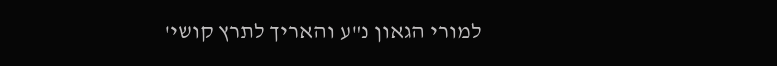למורי הגאון נ"ע והאריך לתרץ קושי'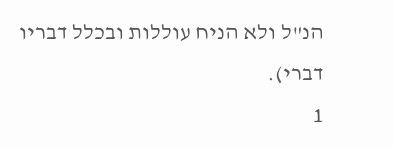הנ"ל ולא הניח עוללות ובכלל דבריו דברי).
1